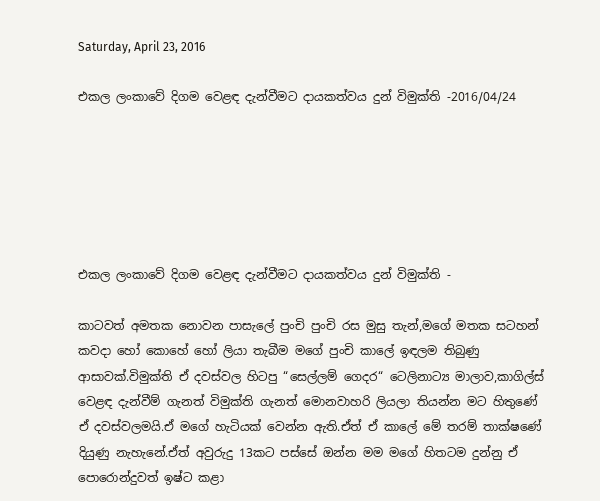Saturday, April 23, 2016

එකල ලංකාවේ දිගම වෙළඳ දැන්වීමට දායකත්වය දුන් විමුක්ති -2016/04/24






එකල ලංකාවේ දිගම වෙළඳ දැන්වීමට දායකත්වය දුන් විමුක්ති -

කාටවත් අමතක නොවන පාසැලේ පුංචි පුංචි රස මුසු තැන්,මගේ මතක සටහන් කවදා හෝ කොහේ හෝ ලියා තැබීම මගේ පුංචි කාලේ ඉඳලම තිබුණු ආසාවක්.විමුක්ති ඒ දවස්වල හිටපු “සෙල්ලම් ගෙදර“ ටෙලිනාට්‍ය මාලාව,කාගිල්ස් වෙළඳ දැන්වීම් ගැනත් විමුක්ති ගැනත් මොනවාහරි ලියලා තියන්න මට හිතුණේ ඒ දවස්වලමයි.ඒ මගේ හැටියක් වෙන්න ඇති.ඒත් ඒ කාලේ මේ තරම් තාක්ෂණේ දියුණු නැහැනේ.ඒත් අවුරුදු 13කට පස්සේ ඔන්න මම මගේ හිතටම දුන්නු ඒ පොරොන්දුවත් ඉෂ්ට කළා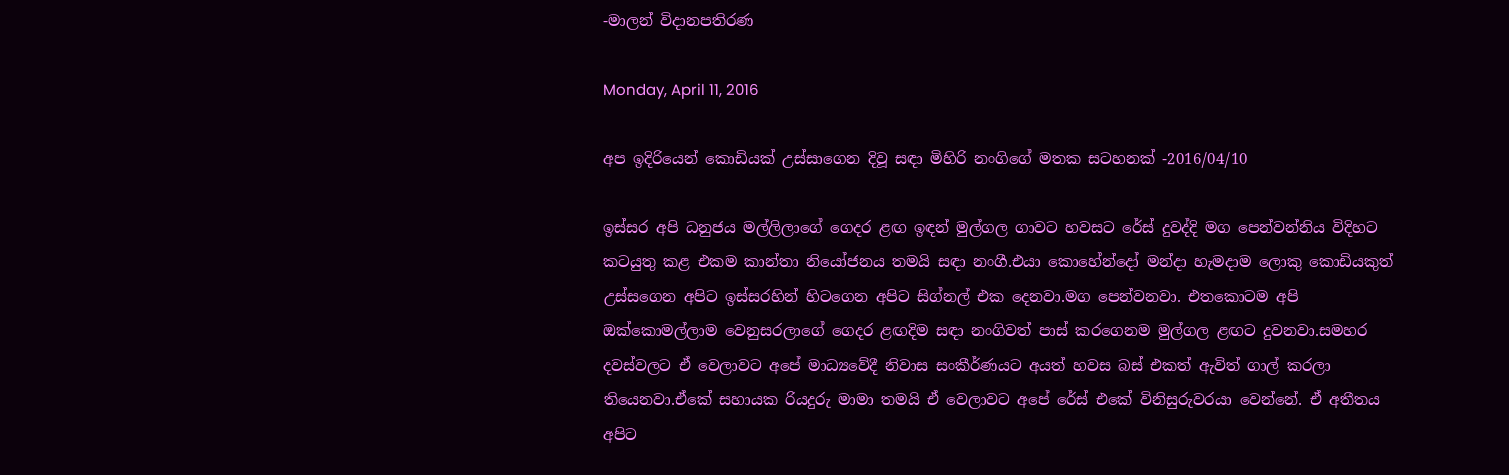-මාලන් විදානපතිරණ

Monday, April 11, 2016

අප ඉදිරියෙන් කොඩියක් උස්සාගෙන දිවූ සඳා මිහිරි නංගිගේ මතක සටහනක් -2016/04/10

ඉස්සර අපි ධනුජය මල්ලිලාගේ ගෙදර ළඟ ඉඳන් මුල්ගල ගාවට හවසට රේස් දුවද්දි මග පෙන්වන්නිය විදිහට කටයුතු කළ එකම කාන්තා නියෝජනය තමයි සඳා නංගී.එයා කොහේන්දෝ මන්දා හැමදාම ලොකු කොඩියකුත් උස්සගෙන අපිට ඉස්සරහින් හිටගෙන අපිට සිග්නල් එක දෙනවා.මග පෙන්වනවා. එතකොටම අපි ඔක්කොමල්ලාම වෙනුසරලාගේ ගෙදර ළඟදිම සඳා නංගිවත් පාස් කරගෙනම මුල්ගල ළඟට දුවනවා.සමහර දවස්වලට ඒ වෙලාවට අපේ මාධ්‍යවේදී නිවාස සංකීර්ණයට අයත් හවස බස් එකත් ඇවිත් ගාල් කරලා තියෙනවා.ඒකේ සහායක රියදුරු මාමා තමයි ඒ වෙලාවට අපේ රේස් එකේ විනිසුරුවරයා වෙන්නේ. ඒ අතීතය අපිට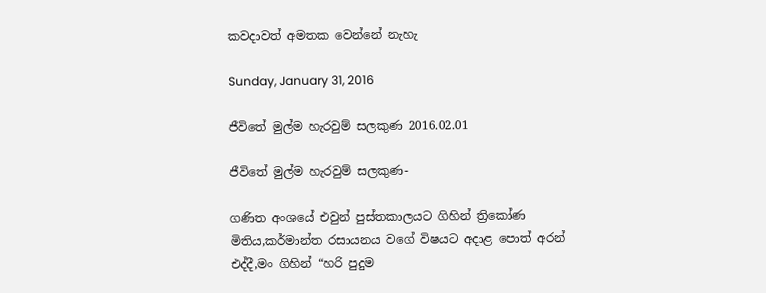කවදාවත් අමතක වෙන්නේ නැහැ

Sunday, January 31, 2016

ජීවිතේ මුල්ම හැරවුම් සලකුණ 2016.02.01

ජීවිතේ මුල්ම හැරවුම් සලකුණ-

ගණිත අංශයේ එවුන් පුස්තකාලයට ගිහින් ත්‍රිකෝණ මිතිය,කර්මාන්ත රසායනය වගේ විෂයට අදාළ පොත් අරන් එද්දී,මං ගිහින් “හරි පුදුම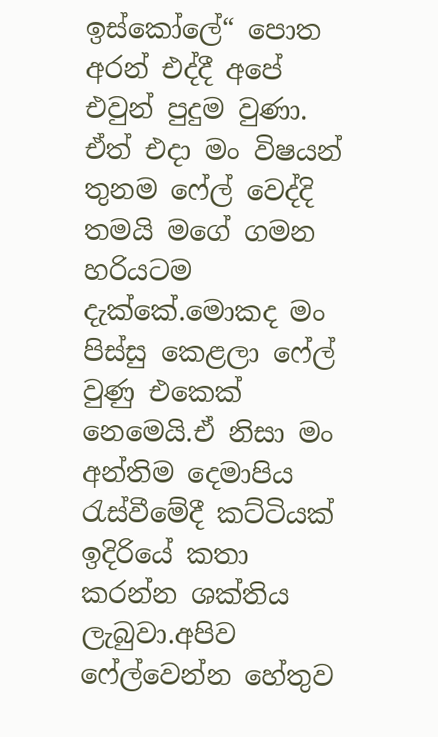ඉස්කෝලේ“ පොත අරන් එද්දී අපේ එවුන් පුදුම වුණා. ඒත් එදා මං විෂයන් තුනම ෆේල් වෙද්දි තමයි මගේ ගමන හරියටම දැක්කේ.මොකද මං පිස්සු කෙළලා ෆේල් වුණු එකෙක් නෙමෙයි.ඒ නිසා මං අන්තිම දෙමාපිය රැස්වීමේදී කට්ටියක් ඉදිරියේ කතා කරන්න ශක්තිය ලැබුවා.අපිව ෆේල්වෙන්න හේතුව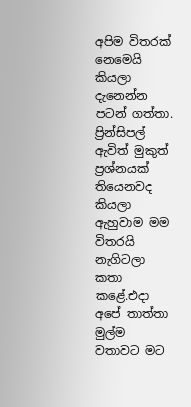අපිම විතරක් නෙමෙයි කියලා දැනෙන්න පටන් ගත්තා. ප්‍රින්සිපල් ඇවිත් මුකුත් ප්‍රශ්නයක් තියෙනවද කියලා ඇහුවාම මම විතරයි නැගිටලා කතා කළේ.එදා අපේ තාත්තා මුල්ම වතාවට මට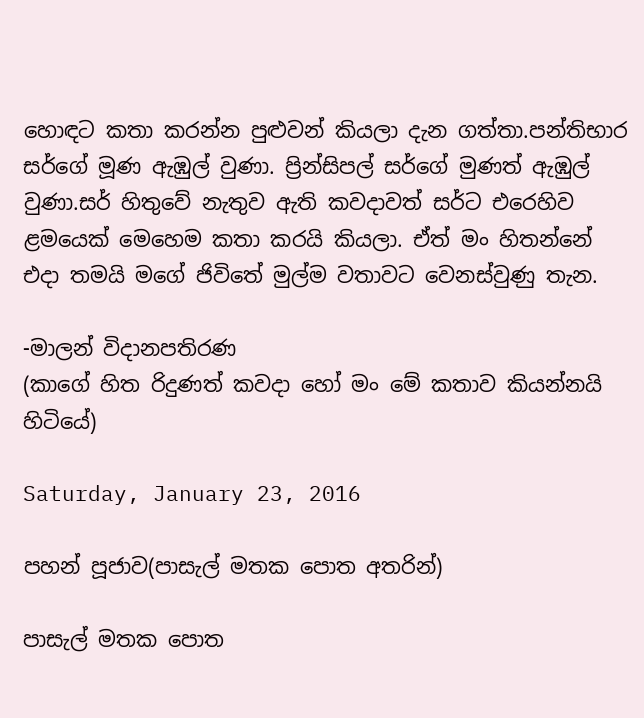හොඳට කතා කරන්න පුළුවන් කියලා දැන ගත්තා.පන්තිභාර සර්ගේ මූණ ඇඹුල් වුණා. ප්‍රින්සිපල් සර්ගේ මුණත් ඇඹුල් වුණා.සර් හිතුවේ නැතුව ඇති කවදාවත් සර්ට එරෙහිව ළමයෙක් මෙහෙම කතා කරයි කියලා. ඒත් මං හිතන්නේ එදා තමයි මගේ ජිවිතේ මුල්ම වතාවට වෙනස්වුණු තැන.

-මාලන් විදානපතිරණ
(කාගේ හිත රිදුණත් කවදා හෝ මං මේ කතාව කියන්නයි හිටියේ)

Saturday, January 23, 2016

පහන් පූජාව(පාසැල් මතක පොත අතරින්)

පාසැල් මතක පොත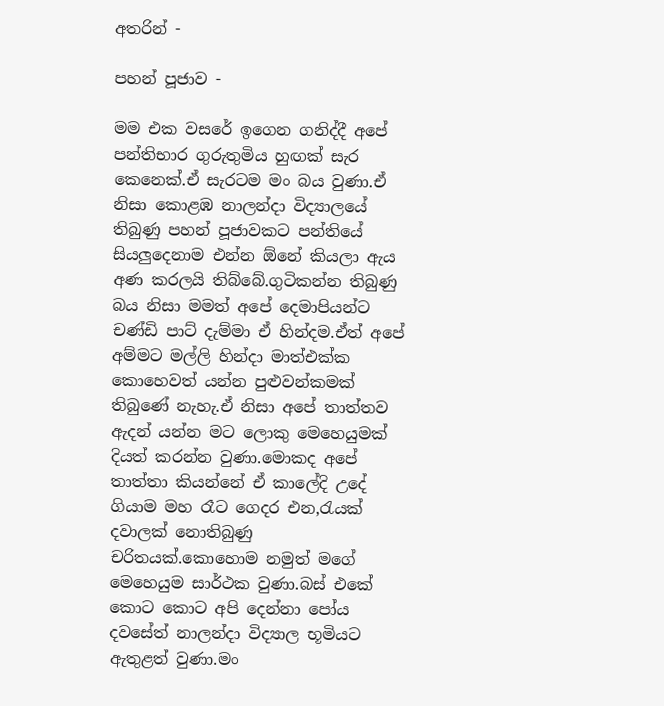අතරින් -

පහන් පූජාව -

මම එක වසරේ ඉගෙන ගනිද්දී අපේ පන්තිභාර ගුරුතුමිය හුඟක් සැර කෙනෙක්.ඒ සැරටම මං බය වුණා.ඒ නිසා කොළඹ නාලන්දා විද්‍යාලයේ තිබුණු පහන් පූජාවකට පන්තියේ සියලුදෙනාම එන්න ඕනේ කියලා ඇය අණ කරලයි තිබ්බේ.ගුටිකන්න තිබුණු බය නිසා මමත් අපේ දෙමාපියන්ට චණ්ඩි පාට් දැම්මා ඒ හින්දම.ඒත් අපේ අම්මට මල්ලි හින්දා මාත්එක්ක කොහෙවත් යන්න පුළුවන්කමක් තිබුණේ නැහැ.ඒ නිසා අපේ තාත්තව ඇදන් යන්න මට ලොකු මෙහෙයුමක් දියත් කරන්න වුණා.මොකද අපේ තාත්තා කියන්නේ ඒ කාලේදි උදේ ගියාම මහ රෑට ගෙදර එන,රැයක් දවාලක් නොතිබුණු චරිතයක්.කොහොම නමුත් මගේ මෙහෙයුම සාර්ථක වුණා.බස් එකේ කොට කොට අපි දෙන්නා පෝය දවසේත් නාලන්දා විද්‍යාල භූමියට ඇතුළත් වුණා.මං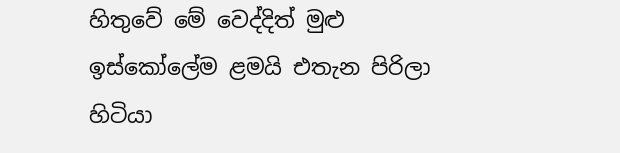හිතුවේ මේ වෙද්දිත් මුළු ඉස්කෝලේම ළමයි එතැන පිරිලා හිටියා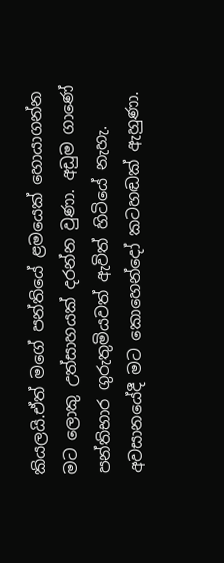කියලයි.ඒත් මගේ පන්තියේ ළමයෙක් හොයාගන්න මට ලොකු උත්සාහයක් දරන්න වුණා. අඩුම ගාණේ පන්තිභාර ගුරුතුමියවත් ඇවිත් හිටියේ නැහැ.
අවසානයේදී මට කොහෙන්දෝ කටහඬක් ඇහුණා.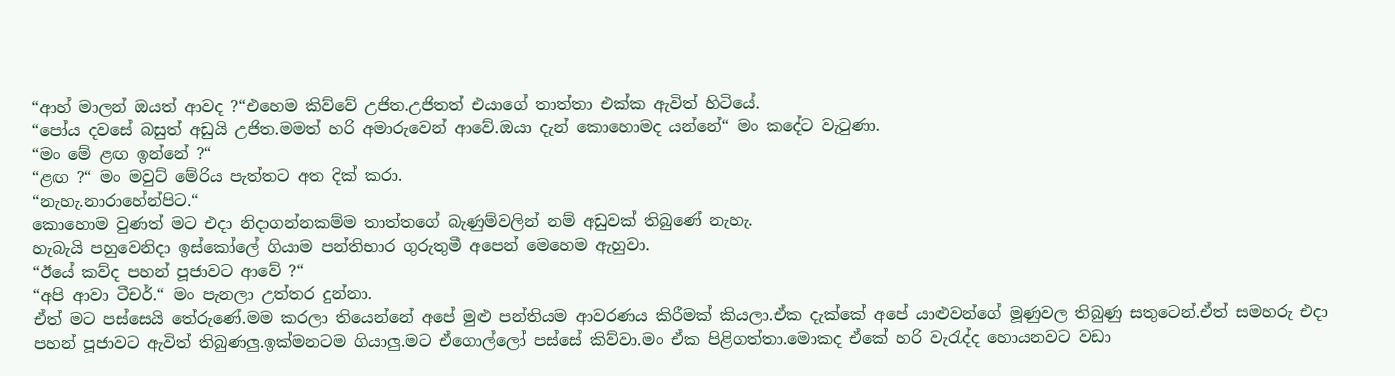“ආහ් මාලන් ඔයත් ආවද ?“එහෙම කිව්වේ උජිත.උජිතත් එයාගේ තාත්තා එක්ක ඇවිත් හිටියේ.
“පෝය දවසේ බසුත් අඩුයි උජිත.මමත් හරි අමාරුවෙන් ආවේ.ඔයා දැන් කොහොමද යන්නේ“ මං කදේට වැටුණා.
“මං මේ ළඟ ඉන්නේ ?“
“ළඟ ?“ මං මවුට් මේරිය පැත්තට අත දික් කරා.
“නැහැ.නාරාහේන්පිට.“
කොහොම වුණත් මට එදා නිදාගන්නකම්ම තාත්තගේ බැණුම්වලින් නම් අඩුවක් තිබුණේ නැහැ.
හැබැයි පහුවෙනිදා ඉස්කෝලේ ගියාම පන්තිභාර ගුරුතුමී අපෙන් මෙහෙම ඇහුවා.
“ඊයේ කව්ද පහන් පූජාවට ආවේ ?“
“අපි ආවා ටීචර්.“ මං පැනලා උත්තර දුන්නා.
ඒත් මට පස්සෙයි තේරුණේ.මම කරලා තියෙන්නේ අපේ මුළු පන්තියම ආවරණය කිරීමක් කියලා.ඒක දැක්කේ අපේ යාළුවන්ගේ මූණුවල තිබුණු සතුටෙන්.ඒත් සමහරු එදා පහන් පූජාවට ඇවිත් තිබුණලු.ඉක්මනටම ගියාලු.මට ඒගොල්ලෝ පස්සේ කිව්වා.මං ඒක පිළිගත්තා.මොකද ඒකේ හරි වැරැද්ද හොයනවට වඩා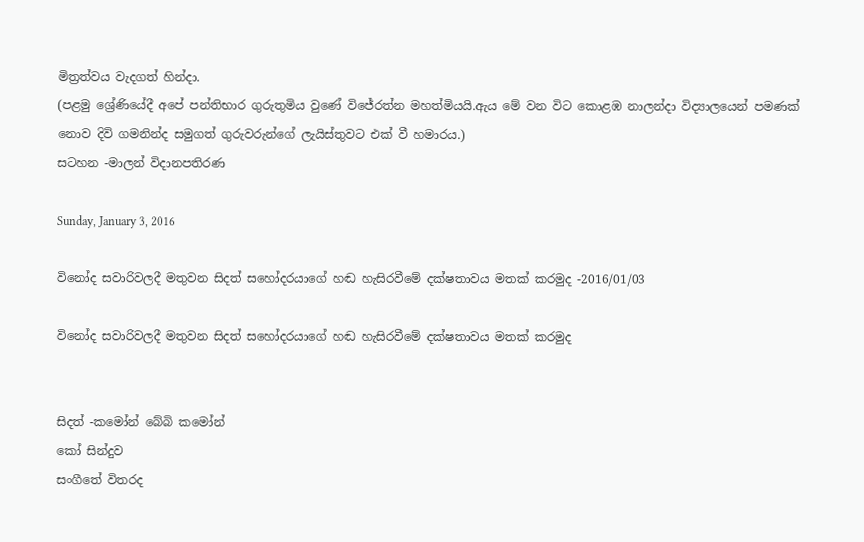මිත්‍රත්වය වැදගත් හින්දා.
(පළමු ශ්‍රේණියේදී අපේ පන්තිභාර ගුරුතුමිය වුණේ විජේරත්න මහත්මියයි.ඇය මේ වන විට කොළඹ නාලන්දා විද්‍යාලයෙන් පමණක් නොව දිවි ගමනින්ද සමුගත් ගුරුවරුන්ගේ ලැයිස්තුවට එක් වී හමාරය.)
සටහන -මාලන් විදානපතිරණ

Sunday, January 3, 2016

විනෝද සවාරිවලදී මතුවන සිදත් සහෝදරයාගේ හඬ හැසිරවීමේ දක්ෂතාවය මතක් කරමුද -2016/01/03

විනෝද සවාරිවලදී මතුවන සිදත් සහෝදරයාගේ හඬ හැසිරවීමේ දක්ෂතාවය මතක් කරමුද


සිදත් -කමෝන් බේබි කමෝන්
කෝ සින්දුව
සංගීතේ විතරද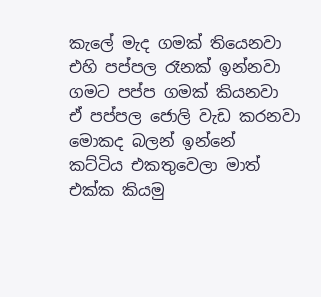කැලේ මැද ගමක් තියෙනවා
එහි පප්පල රෑනක් ඉන්නවා
ගමට පප්ප ගමක් කියනවා
ඒ පප්පල ජොලි වැඩ කරනවා
මොකද බලන් ඉන්නේ
කට්ටිය එකතුවෙලා මාත් එක්ක කියමු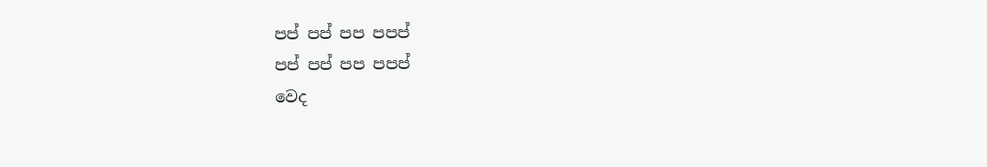පප් පප් පප පපප්
පප් පප් පප පපප්
වෙද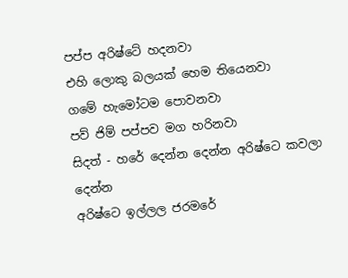පප්ප අරිෂ්ටේ හදනවා
එහි ලොකු බලයක් හෙම තියෙනවා
ගමේ හැමෝටම පොවනවා
පව් ජිම් පප්පව මග හරිනවා
සිදත් - හරේ දෙන්න දෙන්න අරිෂ්ටෙ කවලා දෙන්න
අරිෂ්ටෙ ඉල්ලල ජරමරේ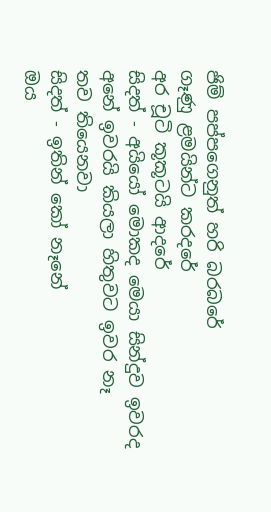ජිම් පප්පගෙනුත් හරි බරබරේ
ගෑණු ළමයින්ට කරදරේ
අර චූටි කූකූටයි ආදරේ
සිදත් - අයියෝ මොකද මෙයා සින්දුව ඉවරද
අනේ ඉවරයි කියලා හිතුවට ඉවර නෑ
තව තියෙනවා
සිදත් - ඉතින් කෝ නෑනේ
ඔය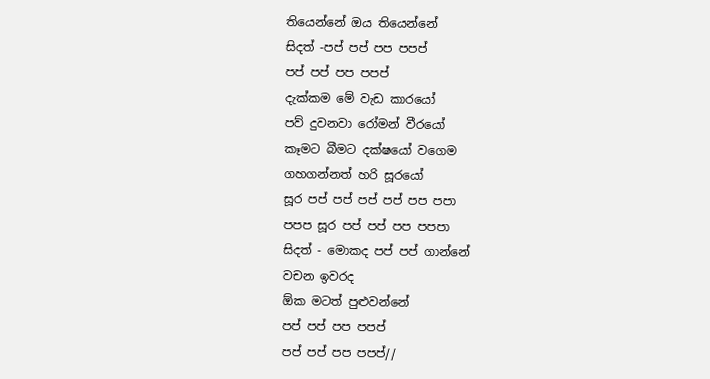තියෙන්නේ ඔය තියෙන්නේ
සිදත් -පප් පප් පප පපප්
පප් පප් පප පපප්
දැක්කම මේ වැඩ කාරයෝ
පව් දුවනවා රෝමන් වීරයෝ
කෑමට බීමට දක්ෂයෝ වගෙම
ගහගන්නත් හරි සූරයෝ
සූර පප් පප් පප් පප් පප පපා
පපප සූර පප් පප් පප පපපා
සිදත් - මොකද පප් පප් ගාන්නේ
වචන ඉවරද
ඕක මටත් පුළුවන්නේ
පප් පප් පප පපප්
පප් පප් පප පපප්//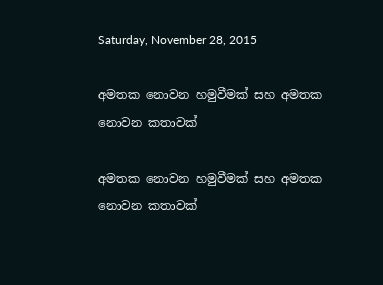Saturday, November 28, 2015

අමතක නොවන හමුවීමක් සහ අමතක නොවන කතාවක්

අමතක නොවන හමුවීමක් සහ අමතක නොවන කතාවක්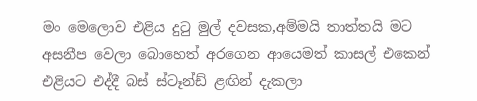මං මෙලොව එළිය දුටු මුල් දවසක,අම්මයි තාත්තයි මට අසනීප වෙලා බොහෙත් අරගෙන ආයෙමත් කාසල් එකෙන් එළියට එද්දී බස් ස්ටෑන්ඩ් ළඟින් දැකලා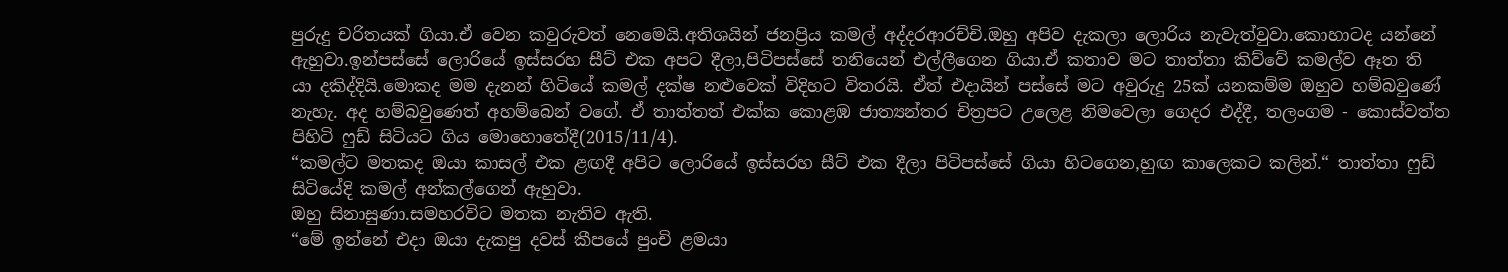පුරුදු චරිතයක් ගියා.ඒ වෙන කවුරුවත් නෙමෙයි.අතිශයින් ජනප්‍රිය කමල් අද්දරආරච්චි.ඔහු අපිව දැකලා ලොරිය නැවැත්වුවා.කොහාටද යන්නේ ඇහුවා.ඉන්පස්සේ ලොරියේ ඉස්සරහ සීට් එක අපට දීලා,පිටිපස්සේ තනියෙන් එල්ලීගෙන ගියා.ඒ කතාව මට තාත්තා කිව්වේ කමල්ව ඈත ති
යා දකිද්දියි.මොකද මම දැනන් හිටියේ කමල් දක්ෂ නළුවෙක් විදිහට විතරයි. ඒත් එදායින් පස්සේ මට අවුරුදු 25ක් යනකම්ම ඔහුව හම්බවුණේ නැහැ. අද හම්බවුණෙත් අහම්බෙන් වගේ. ඒ තාත්තත් එක්ක කොළඹ ජාත්‍යන්තර චිත්‍රපට උලෙළ නිමවෙලා ගෙදර එද්දී, තලංගම - කොස්වත්ත පිහිටි ෆුඩ් සිටියට ගිය මොහොතේදී(2015/11/4).
“කමල්ට මතකද ඔයා කාසල් එක ළඟදී අපිට ලොරියේ ඉස්සරහ සීට් එක දීලා පිටිපස්සේ ගියා හිටගෙන,හුඟ කාලෙකට කලින්.“ තාත්තා ෆුඩ් සිටියේදි කමල් අන්කල්ගෙන් ඇහුවා.
ඔහු සිනාසුණා.සමහරවිට මතක නැතිව ඇති.
“මේ ඉන්නේ එදා ඔයා දැකපු දවස් කීපයේ පුංචි ළමයා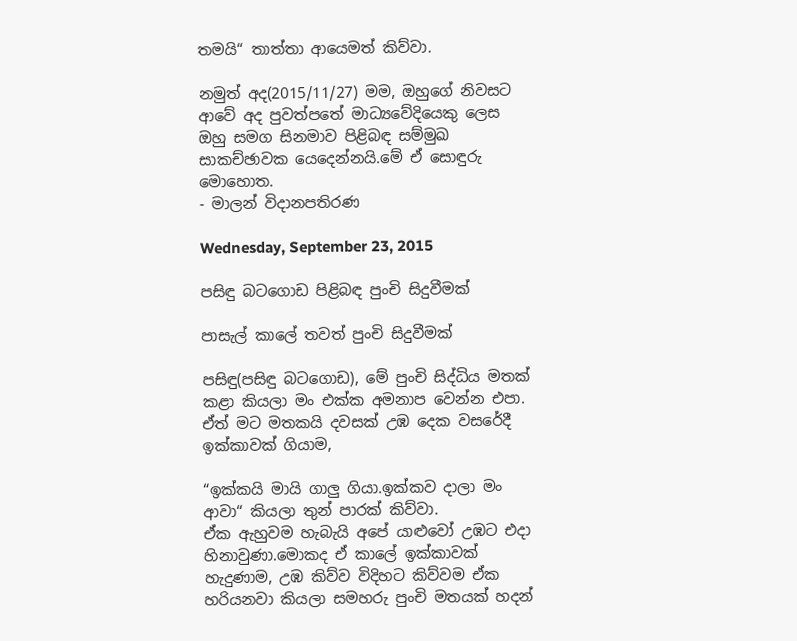තමයි“ තාත්තා ආයෙමත් කිව්වා.

නමුත් අද(2015/11/27) මම, ඔහුගේ නිවසට ආවේ අද පුවත්පතේ මාධ්‍යවේදියෙකු ලෙස ඔහු සමග සිනමාව පිළිබඳ සම්මුඛ සාකච්ඡාවක යෙදෙන්නයි.මේ ඒ සොඳුරු මොහොත.
- මාලන් විදානපතිරණ

Wednesday, September 23, 2015

පසිඳු බටගොඩ පිළිබඳ පුංචි සිදුවීමක්

පාසැල් කාලේ තවත් පුංචි සිදුවීමක්

පසිඳු(පසිඳු බටගොඩ), මේ පුංචි සිද්ධිය මතක් කළා කියලා මං එක්ක අමනාප වෙන්න එපා.
ඒත් මට මතකයි දවසක් උඹ දෙක වසරේදී ඉක්කාවක් ගියාම,

“ඉක්කයි මායි ගාලු ගියා.ඉක්කව දාලා මං ආවා“ කියලා තුන් පාරක් කිව්වා.
ඒක ඇහුවම හැබැයි අපේ යාළුවෝ උඹට එදා හිනාවුණා.මොකද ඒ කාලේ ඉක්කාවක් හැදුණාම, උඹ කිව්ව විදිහට කිව්වම ඒක හරියනවා කියලා සමහරු පුංචි මතයක් හදන්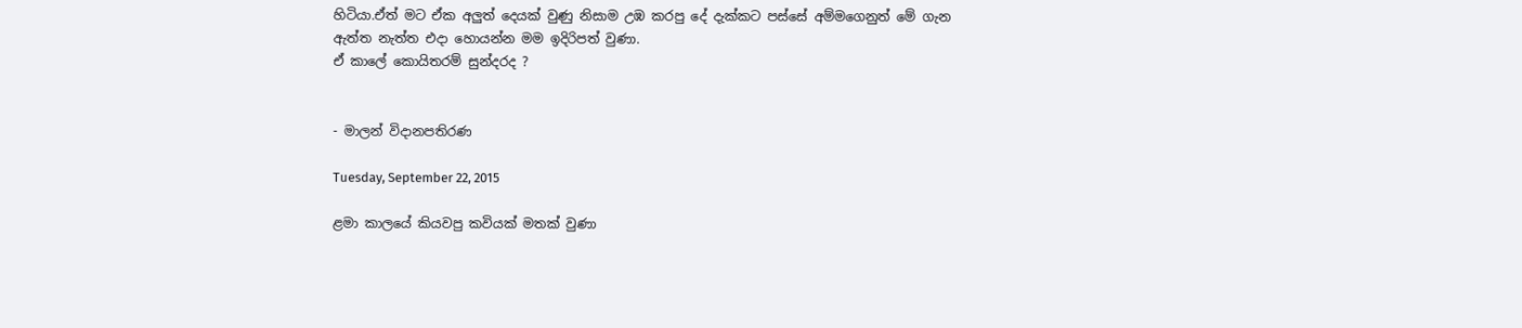හිටියා.ඒත් මට ඒක අලුත් දෙයක් වුණු නිසාම උඹ කරපු දේ දැක්කට පස්සේ අම්මගෙනුත් මේ ගැන ඇත්ත නැත්ත එදා හොයන්න මම ඉදිරිපත් වුණා.
ඒ කාලේ කොයිතරම් සුන්දරද ?


- මාලන් විදානපතිරණ

Tuesday, September 22, 2015

ළමා කාලයේ කියවපු කවියක් මතක් වුණා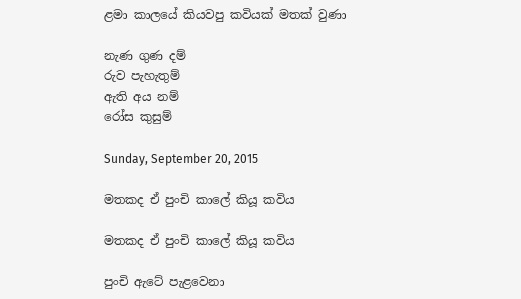ළමා කාලයේ කියවපු කවියක් මතක් වුණා

නැණ ගුණ දම්
රුව පැහැතුම්
ඇති අය නම්
රෝස කුසුම්

Sunday, September 20, 2015

මතකද ඒ පුංචි කාලේ කියූ කවිය

මතකද ඒ පුංචි කාලේ කියූ කවිය

පුංචි ඇටේ පැළවෙනා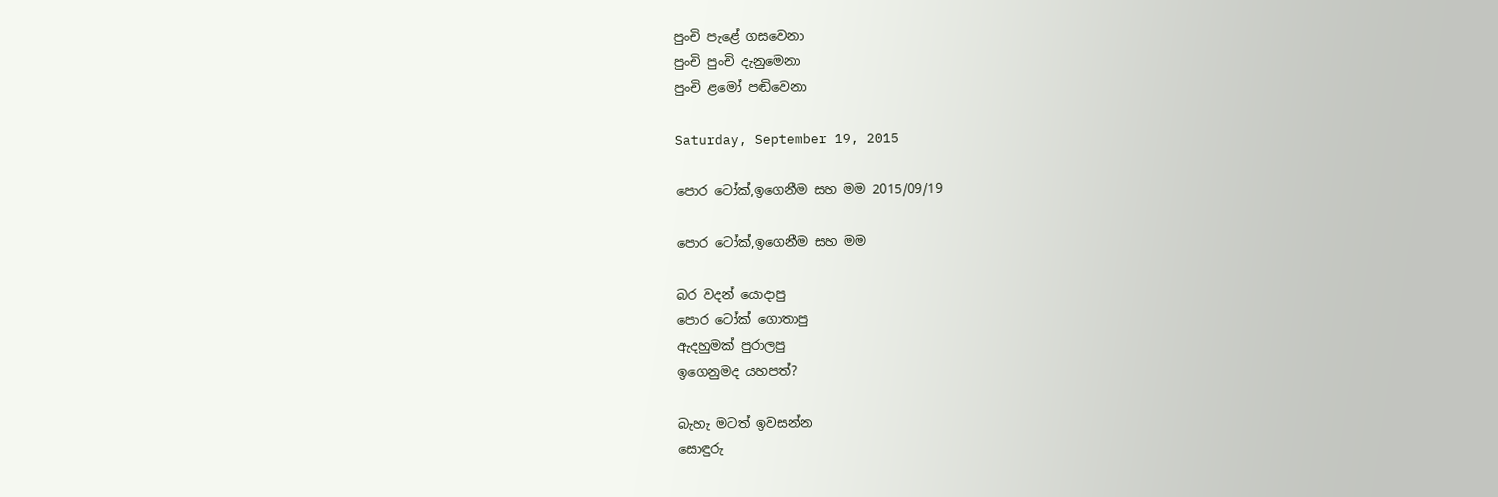පුංචි පැළේ ගසවෙනා
පුංචි පුංචි දැනුමෙනා
පුංචි ළමෝ පඬිවෙනා

Saturday, September 19, 2015

පොර ටෝක්,ඉගෙනීම සහ මම 2015/09/19

පොර ටෝක්,ඉගෙනීම සහ මම

බර වදන් යොදාපු
පොර ටෝක් ගොතාපු
ඇදහුමක් පුරාලපු
ඉගෙනුමද යහපත්?

බැහැ මටත් ඉවසන්න
සොඳුරු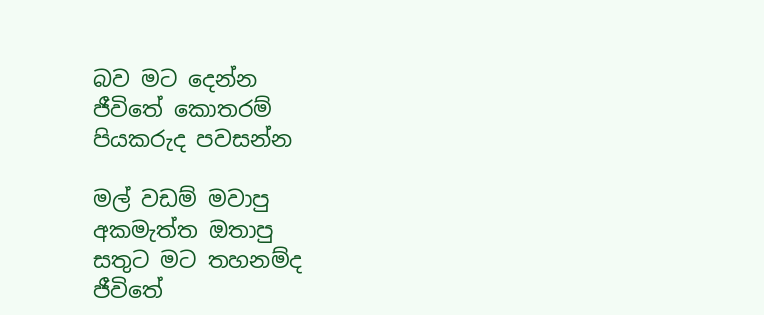බව මට දෙන්න
ජීවිතේ කොතරම්
පියකරුද පවසන්න

මල් වඩම් මවාපු
අකමැත්ත ඔතාපු
සතුට මට තහනම්ද
ජීවිතේ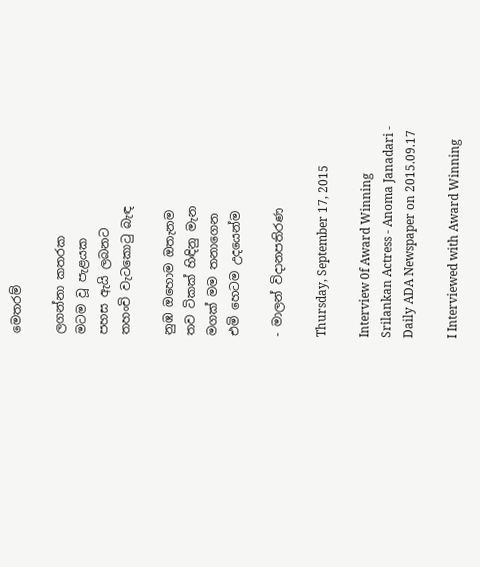මෙතරම්

ලගන්නා කතරක
මටම වූ පැළයක
පහස ඇයි ලබනට
තහංචි වැටකොටු බැඳ

නුඹ ඔහොම ඔතැනම
තව ටිකක් හිඳිනු මැන
මගක් මම තනාගෙන
එමි හෙටම උදයෙන්ම

- මාලන් විදානපතිරණ

Thursday, September 17, 2015

Interview 0f Award Winning Srilankan Actress - Anoma Janadari - Daily ADA Newspaper on 2015.09.17

I Interviewed with Award Winning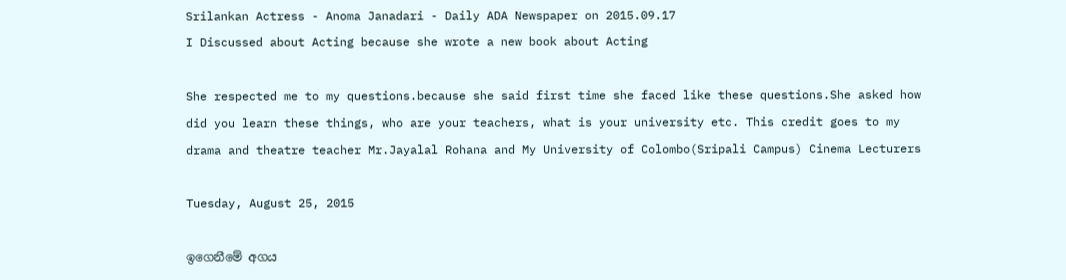Srilankan Actress - Anoma Janadari - Daily ADA Newspaper on 2015.09.17
I Discussed about Acting because she wrote a new book about Acting

She respected me to my questions.because she said first time she faced like these questions.She asked how did you learn these things, who are your teachers, what is your university etc. This credit goes to my drama and theatre teacher Mr.Jayalal Rohana and My University of Colombo(Sripali Campus) Cinema Lecturers

Tuesday, August 25, 2015

ඉගෙනීමේ අගය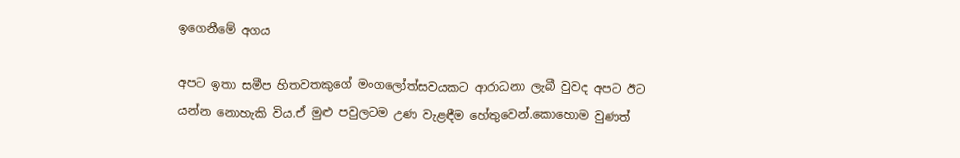ඉගෙනීමේ අගය

අපට ඉතා සමීප හිතවතකුගේ මංගලෝත්සවයකට ආරාධනා ලැබී වුවද අපට ඊට යන්න නොහැකි විය.ඒ මුළු පවුලටම උණ වැළඳීම හේතුවෙන්.කොහොම වුණත්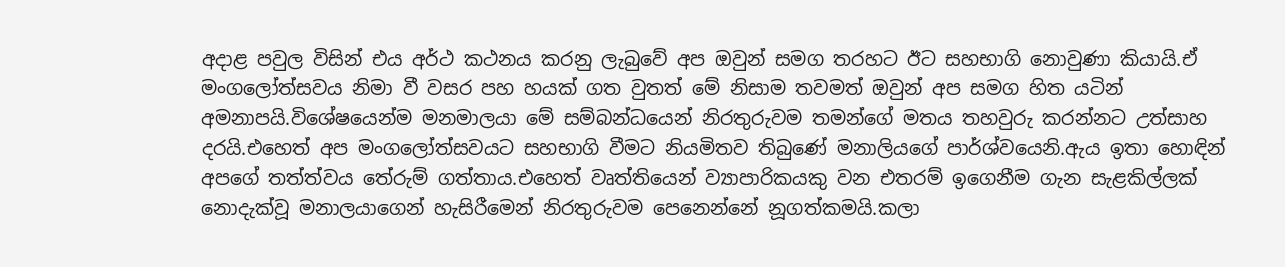අදාළ පවුල විසින් එය අර්ථ කථනය කරනු ලැබුවේ අප ඔවුන් සමග තරහට ඊට සහභාගි නොවුණා කියායි.ඒ මංගලෝත්සවය නිමා වී වසර පහ හයක් ගත වුතත් මේ නිසාම තවමත් ඔවුන් අප සමග හිත යටින් අමනාපයි.විශේෂයෙන්ම මනමාලයා මේ සම්බන්ධයෙන් නිරතුරුවම තමන්ගේ මතය තහවුරු කරන්නට උත්සාහ දරයි.එහෙත් අප මංගලෝත්සවයට සහභාගි වීමට නියමිතව තිබුණේ මනාලියගේ පාර්ශ්වයෙනි.ඇය ඉතා හොඳින් අපගේ තත්ත්වය තේරුම් ගත්තාය.එහෙත් වෘත්තියෙන් ව්‍යාපාරිකයකු වන එතරම් ඉගෙනීම ගැන සැළකිල්ලක් නොදැක්වූ මනාලයාගෙන් හැසිරීමෙන් නිරතුරුවම පෙනෙන්නේ නූගත්කමයි.කලා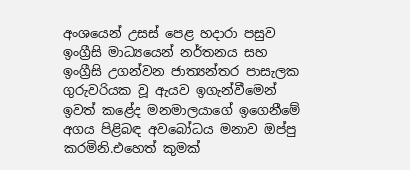අංශයෙන් උසස් පෙළ හදාරා පසුව ඉංග්‍රීසි මාධ්‍යයෙන් නර්තනය සහ ඉංග්‍රීසි උගන්වන ජාත්‍යන්තර පාසැලක ගුරුවරියක වූ ඇයව ඉගැන්වීමෙන් ඉවත් කළේද මනමාලයාගේ ඉගෙනීමේ අගය පිළිබඳ අවබෝධය මනාව ඔප්පු කරමිනි.එහෙත් කුමක්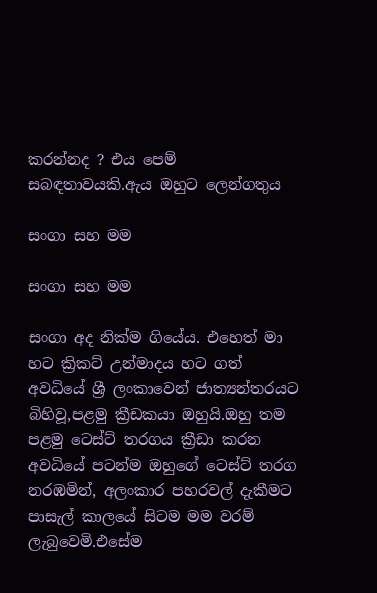කරන්නද ? එය පෙම් සබඳතාවයකි.ඇය ඔහුට ලෙන්ගතුය

සංගා සහ මම

සංගා සහ මම

සංගා අද නික්ම ගියේය. එහෙත් මා හට ක්‍රිකට් උන්මාදය හට ගත් අවධියේ ශ්‍රී ලංකාවෙන් ජාත්‍යන්තරයට බිහිවූ,පළමු ක්‍රීඩකයා ඔහුයි.ඔහු තම පළමු ටෙස්ට් තරගය ක්‍රීඩා කරන අවධියේ පටන්ම ඔහුගේ ටෙස්ට් තරග නරඹමින්, අලංකාර පහරවල් දැකීමට පාසැල් කාලයේ සිටම මම වරම් ලැබුවෙමි.එසේම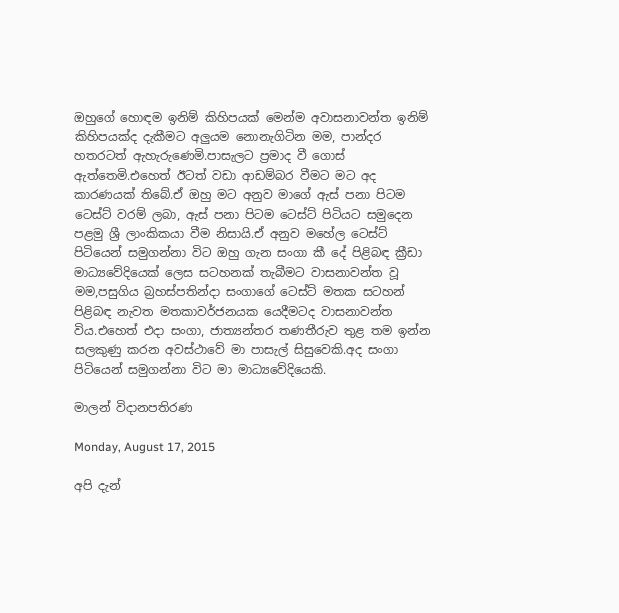ඔහුගේ හොඳම ඉනිම් කිහිපයක් මෙන්ම අවාසනාවන්ත ඉනිම් කිහිපයක්ද දැකීමට අලුයම නොනැගිටින මම, පාන්දර හතරටත් ඇහැරුණෙමි.පාසැලට ප්‍රමාද වී ගොස් ඇත්තෙමි.එහෙත් ඊටත් වඩා ආඩම්බර වීමට මට අද කාරණයක් තිබේ.ඒ ඔහු මට අනුව මාගේ ඇස් පනා පිටම ටෙස්ට් වරම් ලබා, ඇස් පනා පිටම ටෙස්ට් පිටියට සමුදෙන පළමු ශ්‍රී ලාංකිකයා වීම නිසායි.ඒ අනුව මහේල ටෙස්ට් පිටියෙන් සමුගන්නා විට ඔහු ගැන සංගා කී දේ පිළිබඳ ක්‍රීඩා මාධ්‍යවේදියෙක් ලෙස සටහනක් තැබීමට වාසනාවන්ත වූ මම,පසුගිය බ්‍රහස්පතින්දා සංගාගේ ටෙස්ට් මතක සටහන් පිළිබඳ නැවත මතකාවර්ජනයක යෙදීමටද වාසනාවන්ත විය.එහෙත් එදා සංගා, ජාත්‍යන්තර තණතීරුව තුළ තම ඉන්න සලකුණු කරන අවස්ථාවේ මා පාසැල් සිසුවෙකි.අද සංගා පිටියෙන් සමුගන්නා විට මා මාධ්‍යවේදියෙකි.

මාලන් විදානපතිරණ

Monday, August 17, 2015

අපි දැන්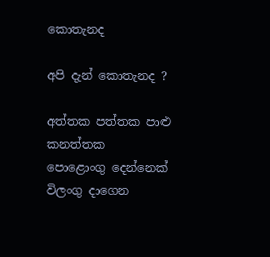කොතැනද

අපි දැන් කොතැනද ?

අත්තක පත්තක පාළු කනත්තක
පොළොංගු දෙන්නෙක් විලංගු දාගෙන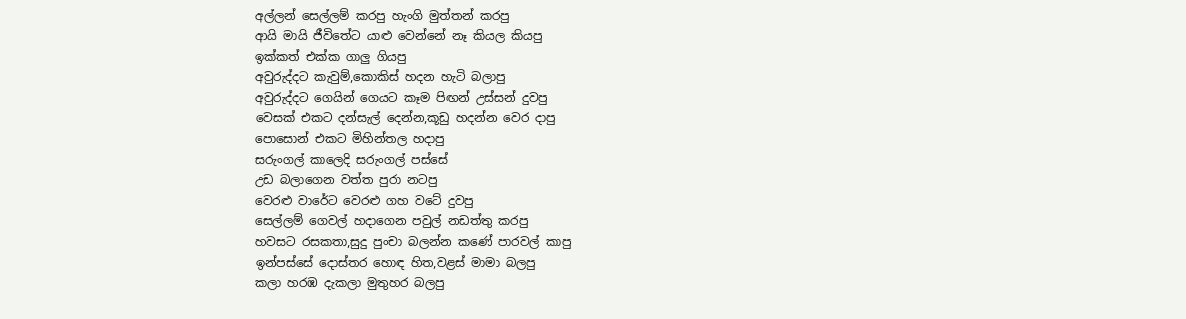අල්ලන් සෙල්ලම් කරපු හැංගි මුත්තන් කරපු
ආයි මායි ජීවිතේට යාළු වෙන්නේ නෑ කියල කියපු
ඉක්කත් එක්ක ගාලු ගියපු
අවුරුද්දට කැවුම්,කොකිස් හදන හැටි බලාපු
අවුරුද්දට ගෙයින් ගෙයට කෑම පිඟන් උස්සන් දුවපු
වෙසක් එකට දන්සැල් දෙන්න,කූඩු හදන්න වෙර දාපු
පොසොන් එකට මිහින්තල හදාපු
සරුංගල් කාලෙදි සරුංගල් පස්සේ
උඩ බලාගෙන වත්ත පුරා නටපු
වෙරළු වාරේට වෙරළු ගහ වටේ දුවපු
සෙල්ලම් ගෙවල් හදාගෙන පවුල් නඩත්තු කරපු
හවසට රසකතා,සුදු පුංචා බලන්න කණේ පාරවල් කාපු
ඉන්පස්සේ දොස්තර හොඳ හිත,වළස් මාමා බලපු
කලා හරඹ දැකලා මුතුහර බලපු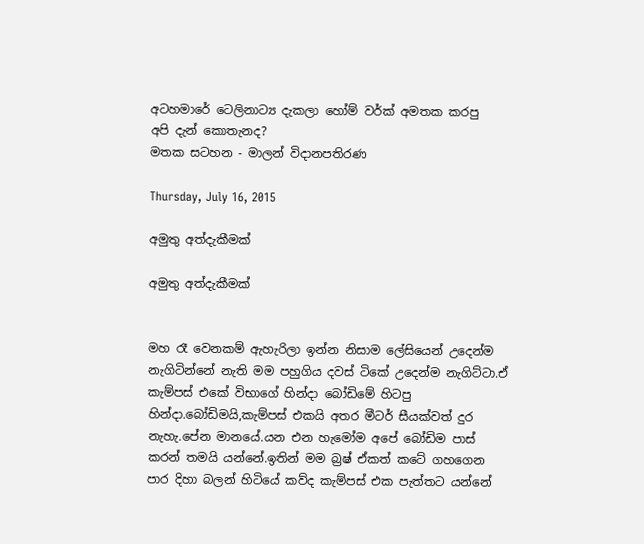අටහමාරේ ටෙලිනාට්‍ය දැකලා හෝම් වර්ක් අමතක කරපු
අපි දැන් කොතැනද?
මතක සටහන - මාලන් විදානපතිරණ

Thursday, July 16, 2015

අමුතු අත්දැකීමක්

අමුතු අත්දැකීමක්


මහ රෑ වෙනකම් ඇහැරිලා ඉන්න නිසාම ලේසියෙන් උදෙන්ම නැගිටින්නේ නැති මම පහුගිය දවස් ටිකේ උදෙන්ම නැගිට්ටා.ඒ කැම්පස් එකේ විභාගේ හින්දා බෝඩිමේ හිටපු හින්දා.බෝඩිමයි,කැම්පස් එකයි අතර මීටර් සීයක්වත් දුර නැහැ.පේන මානයේ.යන එන හැමෝම අපේ බෝඩිම පාස් කරන් තමයි යන්නේ.ඉතින් මම බ්‍රෂ් ඒකත් කටේ ගහගෙන පාර දිහා බලන් හිටියේ කව්ද කැම්පස් එක පැත්තට යන්නේ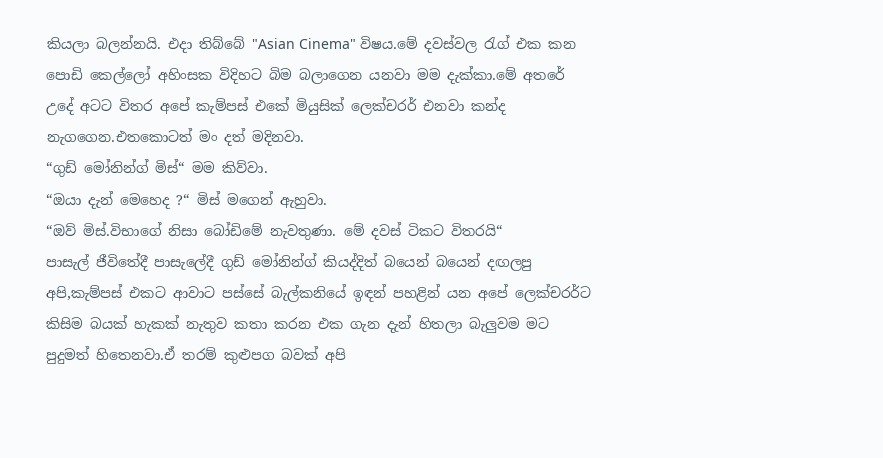කියලා බලන්නයි. එදා තිබ්බේ "Asian Cinema" විෂය.මේ දවස්වල රැග් එක කන පොඩි කෙල්ලෝ අහිංසක විදිහට බිම බලාගෙන යනවා මම දැක්කා.මේ අතරේ උදේ අටට විතර අපේ කැම්පස් එකේ මියුසික් ලෙක්චරර් එනවා කන්ද නැගගෙන.එතකොටත් මං දත් මදිනවා.
“ගුඩ් මෝනින්ග් මිස්“ මම කිව්වා.
“ඔයා දැන් මෙහෙද ?“ මිස් මගෙන් ඇහුවා.
“ඔව් මිස්.විභාගේ නිසා බෝඩිමේ නැවතුණා. මේ දවස් ටිකට විතරයි“
පාසැල් ජීවිතේදී පාසැලේදී ගුඩ් මෝනින්ග් කියද්දිත් බයෙන් බයෙන් දඟලපු අපි,කැම්පස් එකට ආවාට පස්සේ බැල්කනියේ ඉඳන් පහළින් යන අපේ ලෙක්චරර්ට කිසිම බයක් හැකක් නැතුව කතා කරන එක ගැන දැන් හිතලා බැලුවම මට පුදුමත් හිතෙනවා.ඒ තරම් කුළුපග බවක් අපි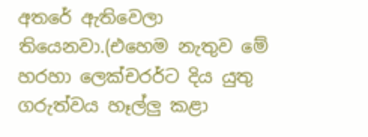අතරේ ඇතිවෙලා තියෙනවා.(එහෙම නැතුව මේ හරහා ලෙක්චරර්ට දිය යුතු ගරුත්වය හෑල්ලු කළා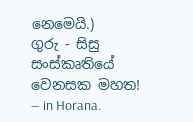නෙමෙයි.)
ගුරු - සිසු සංස්කෘතියේ වෙනසක මහත!
— in Horana.